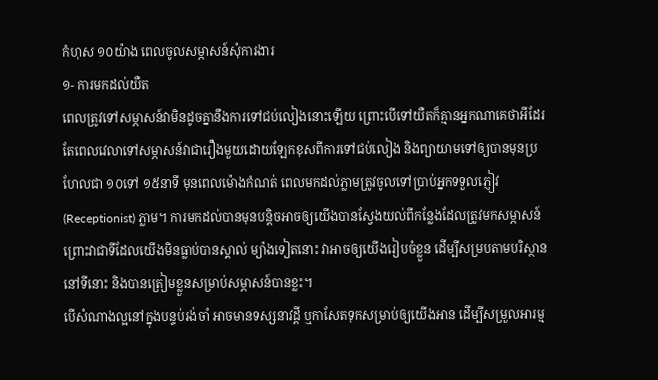កំហុស ១០យ៉ាង ពេលចូលសម្ភាសន៍សុំការងារ
១- ការមកដល់យឺត
ពេលត្រូវទៅសម្ភាសន៍វាមិនដូចគ្នានឹងការទៅជប់លៀងនោះឡើយ ព្រោះបើទៅយឺតក៏គ្មានអ្នកណាគេថាអីដែរ តែពេលវេលាទៅសម្ភាសន៍វាជារឿងមួយដោយឡែកខុសពីការទៅជប់លៀង និងព្យាយាមទៅឲ្យបានមុនប្រហែលជា ១០ទៅ ១៥នាទី មុនពេលម៉ោងកំណត់ ពេលមកដល់ភ្លាមត្រូវចូលទៅប្រាប់អ្នកទទួលភ្ញៀវ (Receptionist) ភ្លាម។ ការមកដល់បានមុនបន្តិចអាចឲ្យយើងបានស្វែងយល់ពីកន្លែងដែលត្រូវមកសម្ភាសន៍ ព្រោះវាជាទីដែលយើងមិនធ្លាប់បានស្គាល់ ម្យ៉ាងទៀតនោះ វាអាចឲ្យយើងរៀបចំខ្លួន ដើម្បីសម្របតាមបរិស្ថាននៅទីនោះ និងបានត្រៀមខ្លួនសម្រាប់សម្ភាសន៍បានខ្លះ។
បើសំណាងល្អនៅក្នុងបន្ទប់រង់ចាំ អាចមានទស្សនាវដ្តី ឬកាសែតទុកសម្រាប់ឲ្យយើងអាន ដើម្បីសម្រួលអារម្ម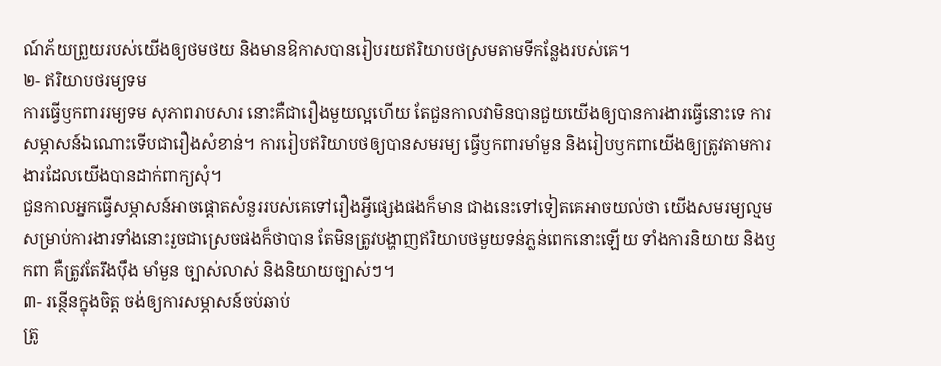ណ៍ភ័យព្រួយរបស់យើងឲ្យថមថយ និងមានឱកាសបានរៀបរយឥរិយាបថស្រមតាមទីកន្លែងរបស់គេ។
២- ឥរិយាបថរម្យទម
ការធ្វើឫកពាររម្យទម សុភាពរាបសារ នោះគឺជារឿងមួយល្អហើយ តែជួនកាលវាមិនបានជួយយើងឲ្យបានការងារធ្វើនោះទេ ការសម្ភាសន៍ឯណោះទើបជារឿងសំខាន់។ ការរៀបឥរិយាបថឲ្យបានសមរម្យ ធ្វើឫកពារមាំមួន និងរៀបឫកពាយើងឲ្យត្រូវតាមការងារដែលយើងបានដាក់ពាក្យសុំ។
ជួនកាលអ្នកធ្វើសម្ភាសន៍អាចផ្តោតសំនួររបស់គេទៅរឿងអ្វីផ្សេងផងក៏មាន ជាងនេះទៅទៀតគេអាចយល់ថា យើងសមរម្យល្មមសម្រាប់ការងារទាំងនោះរួចជាស្រេចផងក៏ថាបាន តែមិនត្រូវបង្ហាញឥរិយាបថមួយទន់ភ្លន់ពេកនោះឡើយ ទាំងការនិយាយ និងឫកពា គឺត្រូវតែរឹងប៉ឹង មាំមួន ច្បាស់លាស់ និងនិយាយច្បាស់ៗ។
៣- រន្ថើនក្នុងចិត្ត ចង់ឲ្យការសម្ភាសន៍ចប់ឆាប់
ត្រូ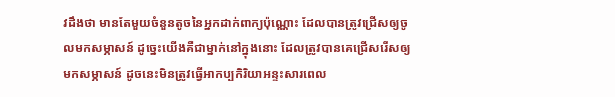វដឹងថា មានតែមួយចំនួនតូចនៃអ្នកដាក់ពាក្យប៉ុណ្ណោះ ដែលបានត្រូវជ្រើសឲ្យចូលមកសម្ភាសន៍ ដូច្នេះយើងគឺជាម្នាក់នៅក្នុងនោះ ដែលត្រូវបានគេជ្រើសរើសឲ្យមកសម្ភាសន៍ ដូចនេះមិនត្រូវធ្វើអាកប្បកិរិយាអន្ទះសារពេល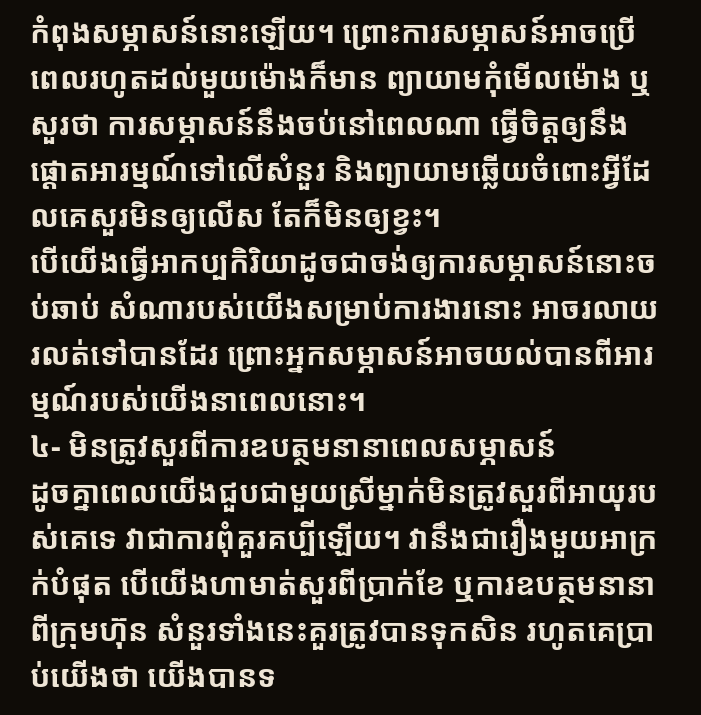កំពុងសម្ភាសន៍នោះឡើយ។ ព្រោះការសម្ភាសន៍អាចប្រើពេលរហូតដល់មួយម៉ោងក៏មាន ព្យាយាមកុំមើលម៉ោង ឬសួរថា ការសម្ភាសន៍នឹងចប់នៅពេលណា ធ្វើចិត្តឲ្យនឹង ផ្តោតអារម្មណ៍ទៅលើសំនួរ និងព្យាយាមឆ្លើយចំពោះអ្វីដែលគេសួរមិនឲ្យលើស តែក៏មិនឲ្យខ្វះ។
បើយើងធ្វើអាកប្បកិរិយាដូចជាចង់ឲ្យការសម្ភាសន៍នោះចប់ឆាប់ សំណារបស់យើងសម្រាប់ការងារនោះ អាចរលាយរលត់ទៅបានដែរ ព្រោះអ្នកសម្ភាសន៍អាចយល់បានពីអារម្មណ៍របស់យើងនាពេលនោះ។
៤- មិនត្រូវសួរពីការឧបត្ថមនានាពេលសម្ភាសន៍
ដូចគ្នាពេលយើងជួបជាមួយស្រីម្នាក់មិនត្រូវសួរពីអាយុរបស់គេទេ វាជាការពុំគួរគប្បីឡើយ។ វានឹងជារឿងមួយអាក្រក់បំផុត បើយើងហាមាត់សួរពីប្រាក់ខែ ឬការឧបត្ថមនានាពីក្រុមហ៊ុន សំនួរទាំងនេះគួរត្រូវបានទុកសិន រហូតគេប្រាប់យើងថា យើងបានទ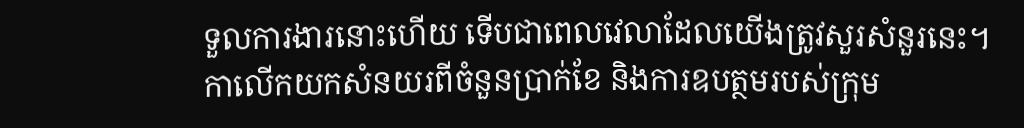ទួលការងារនោះហើយ ទើបជាពេលវេលាដែលយើងត្រូវសួរសំនួរនេះ។
កាលើកយកសំនយរពីចំនួនប្រាក់ខែ និងការឧបត្ថមរបស់ក្រុម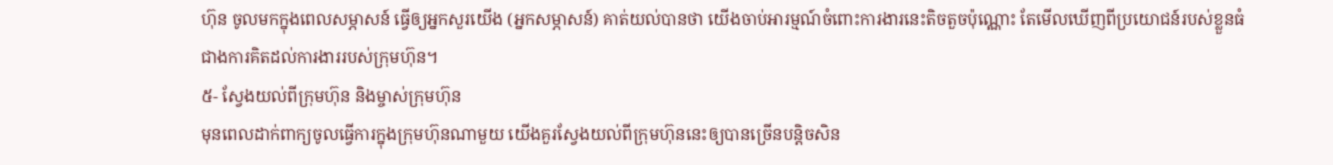ហ៊ុន ចូលមកក្នុងពេលសម្ភាសន៍ ធ្វើឲ្យអ្នកសួរយើង (អ្នកសម្ភាសន៍) គាត់យល់បានថា យើងចាប់អារម្មណ៍ចំពោះការងារនេះតិចតួចប៉ុណ្ណោះ តែមើលឃើញពីប្រយោជន៍របស់ខ្លួនធំជាងការគិតដល់ការងាររបស់ក្រុមហ៊ុន។
៥- ស្វែងយល់ពីក្រុមហ៊ុន និងម្ចាស់ក្រុមហ៊ុន
មុនពេលដាក់ពាក្យចូលធ្វើការក្នុងក្រុមហ៊ុនណាមួយ យើងគួរស្វែងយល់ពីក្រុមហ៊ុននេះឲ្យបានច្រើនបន្តិចសិន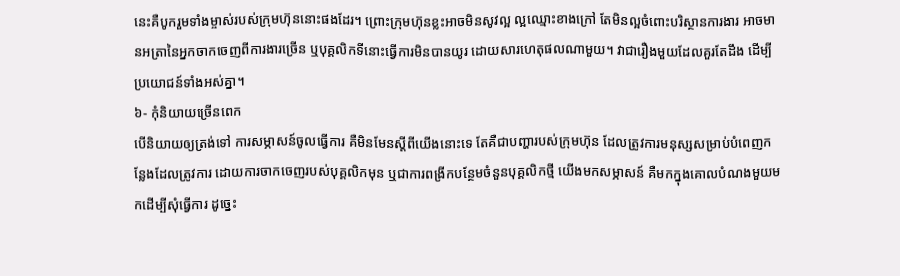នេះគឺបូករួមទាំងម្ចាស់របស់ក្រុមហ៊ុននោះផងដែរ។ ព្រោះក្រុមហ៊ុនខ្លះអាចមិនសូវល្អ ល្អឈ្មោះខាងក្រៅ តែមិនល្អចំពោះបរិស្ថានការងារ អាចមានអត្រានៃអ្នកចាកចេញពីការងារច្រើន ឬបុគ្គលិកទីនោះធ្វើការមិនបានយូរ ដោយសារហេតុផលណាមួយ។ វាជារឿងមួយដែលគួរតែដឹង ដើម្បីប្រយោជន៍ទាំងអស់គ្នា។
៦- កុំនិយាយច្រើនពេក
បើនិយាយឲ្យត្រង់ទៅ ការសម្ភាសន៍ចូលធ្វើការ គឺមិនមែនស្តីពីយើងនោះទេ តែគឺជាបញ្ហារបស់ក្រុមហ៊ុន ដែលត្រូវការមនុស្សសម្រាប់បំពេញកន្លែងដែលត្រូវការ ដោយការចាកចេញរបស់បុគ្គលិកមុន ឬជាការពង្រីកបន្ថែមចំនួនបុគ្គលិកថ្មី យើងមកសម្ភាសន៍ គឺមកក្នុងគោលបំណងមួយមកដើម្បីសុំធ្វើការ ដូច្នេះ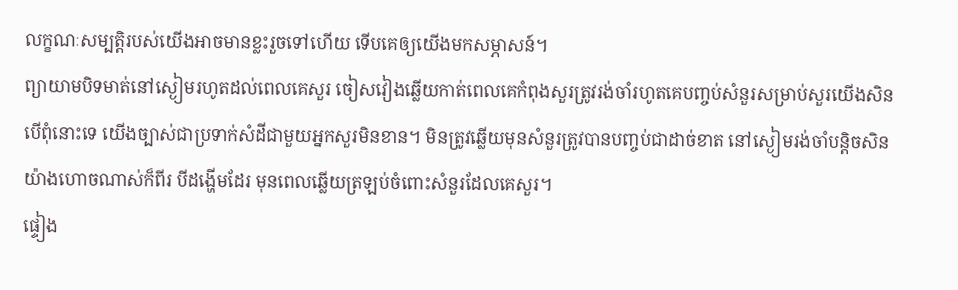លក្ខណៈសម្បត្តិរបស់យើងអាចមានខ្លះរួចទៅហើយ ទើបគេឲ្យយើងមកសម្ភាសន៍។
ព្យាយាមបិទមាត់នៅស្ងៀមរហូតដល់ពេលគេសួរ ចៀសវៀងឆ្លើយកាត់ពេលគេកំពុងសួរត្រូវរង់ចាំរហូតគេបញ្ចប់សំនួរសម្រាប់សួរយើងសិន បើពុំនោះទេ យើងច្បាស់ជាប្រទាក់សំដីជាមួយអ្នកសួរមិនខាន។ មិនត្រូវឆ្លើយមុនសំនួរត្រូវបានបញ្ចប់ជាដាច់ខាត នៅស្ងៀមរង់ចាំបន្តិចសិន យ៉ាងហោចណាស់ក៏ពីរ បីដង្ហើមដែរ មុនពេលឆ្លើយត្រឡប់ចំពោះសំនួរដែលគេសួរ។
ផ្ទៀង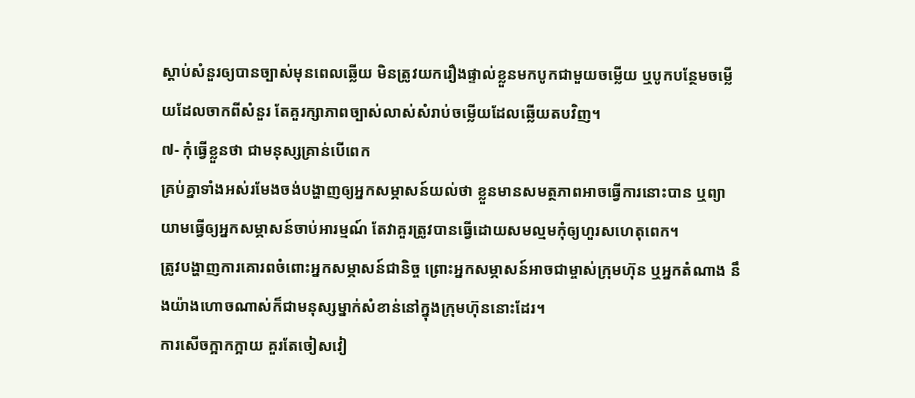ស្តាប់សំនួរឲ្យបានច្បាស់មុនពេលឆ្លើយ មិនត្រូវយករឿងផ្ទាល់ខ្លួនមកបូកជាមួយចម្លើយ ឬបូកបន្ថែមចម្លើយដែលចាកពីសំនួរ តែគួរក្សាភាពច្បាស់លាស់សំរាប់ចម្លើយដែលឆ្លើយតបវិញ។
៧- កុំធ្វើខ្លួនថា ជាមនុស្សគ្រាន់បើពេក
គ្រប់គ្នាទាំងអស់រមែងចង់បង្ហាញឲ្យអ្នកសម្ភាសន៍យល់ថា ខ្លួនមានសមត្ថភាពអាចធ្វើការនោះបាន ឬព្យាយាមធ្វើឲ្យអ្នកសម្ភាសន៍ចាប់អារម្មណ៍ តែវាគួរត្រូវបានធ្វើដោយសមល្មមកុំឲ្យហួរសហេតុពេក។
ត្រូវបង្ហាញការគោរពចំពោះអ្នកសម្ភាសន៍ជានិច្ច ព្រោះអ្នកសម្ភាសន៍អាចជាម្ចាស់ក្រុមហ៊ុន ឬអ្នកតំណាង នឹងយ៉ាងហោចណាស់ក៏ជាមនុស្សម្នាក់សំខាន់នៅក្នុងក្រុមហ៊ុននោះដែរ។
ការសើចក្អាកក្អាយ គួរតែចៀសវៀ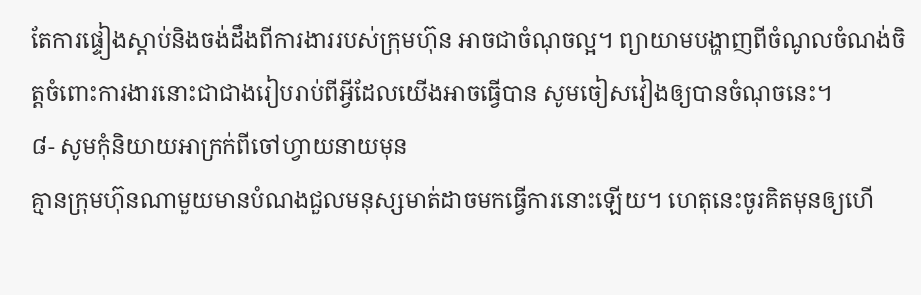តែការផ្ទៀងស្តាប់និងចង់ដឹងពីការងាររបស់ក្រុមហ៊ុន អាចជាចំណុចល្អ។ ព្យាយាមបង្ហាញពីចំណូលចំណង់ចិត្តចំពោះការងារនោះជាជាងរៀបរាប់ពីអ្វីដែលយើងអាចធ្វើបាន សូមចៀសវៀងឲ្យបានចំណុចនេះ។
៨- សូមកុំនិយាយអាក្រក់ពីចៅហ្វាយនាយមុន
គ្មានក្រុមហ៊ុនណាមួយមានបំណងជួលមនុស្សមាត់ដាចមកធ្វើការនោះឡើយ។ ហេតុនេះចូរគិតមុនឲ្យហើ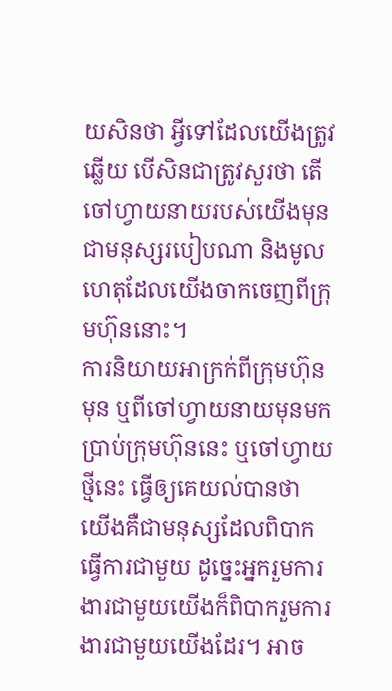យសិនថា អ្វីទៅដែលយើងត្រូវឆ្លើយ បើសិនជាត្រូវសួរថា តើចៅហ្វាយនាយរបស់យើងមុនជាមនុស្សរបៀបណា និងមូលហេតុដែលយើងចាកចេញពីក្រុមហ៊ុននោះ។
ការនិយាយអាក្រក់ពីក្រុមហ៊ុនមុន ឬពីចៅហ្វាយនាយមុនមកប្រាប់ក្រុមហ៊ុននេះ ឬចៅហ្វាយថ្មីនេះ ធ្វើឲ្យគេយល់បានថា យើងគឺជាមនុស្សដែលពិបាកធ្វើការជាមួយ ដូច្នេះអ្នករួមការងារជាមួយយើងក៏ពិបាករួមការងារជាមួយយើងដែរ។ អាច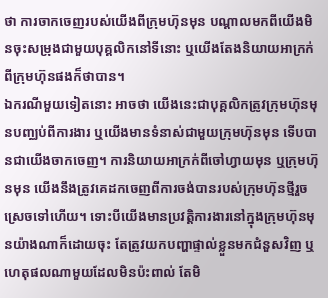ថា ការចាកចេញរបស់យើងពីក្រុមហ៊ុនមុន បណ្តាលមកពីយើងមិនចុះសម្រុងជាមួយបុគ្គលិកនៅទីនោះ ឬយើងតែងនិយាយអាក្រក់ពីក្រុមហ៊ុនផងក៏ថាបាន។
ឯករណីមួយទៀតនោះ អាចថា យើងនេះជាបុគ្គលិកត្រូវក្រុមហ៊ុនមុនបញ្ឈប់ពីការងារ ឬយើងមានទំនាស់ជាមួយក្រុមហ៊ុនមុន ទើបបានជាយើងចាកចេញ។ ការនិយាយអាក្រក់ពីចៅហ្វាយមុន ឬក្រុមហ៊ុនមុន យើងនឹងត្រូវគេដកចេញពីការចង់បានរបស់ក្រុមហ៊ុនថ្មីរួចស្រេចទៅហើយ។ ទោះបីយើងមានប្រវត្តិការងារនៅក្នុងក្រុមហ៊ុនមុនយ៉ាងណាក៏ដោយចុះ តែត្រូវយកបញ្ហាផ្ទាល់ខ្លួនមកជំនួសវិញ ឬហេតុផលណាមួយដែលមិនប៉ះពាល់ តែមិ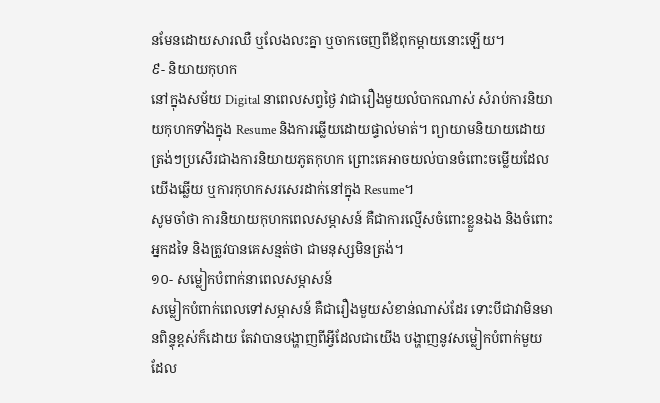នមែនដោយសារឈឺ ឬលែងលះគ្នា ឬចាកចេញពីឪពុកម្តាយនោះឡើយ។
៩- និយាយកុហក
នៅក្នុងសម័យ Digital នាពេលសព្វថ្ងៃ វាជារឿងមួយលំបាកណាស់ សំរាប់ការនិយាយកុហកទាំងក្នុង Resume និងការឆ្លើយដោយផ្ទាល់មាត់។ ព្យាយាមនិយាយដោយត្រង់ៗប្រសើរជាងការនិយាយភូតកុហក ព្រោះគេអាចយល់បានចំពោះចម្លើយដែលយើងឆ្លើយ ឬការកុហកសរសេរដាក់នៅក្នុង Resume។
សូមចាំថា ការនិយាយកុហកពេលសម្ភាសន៍ គឺជាការល្មើសចំពោះខ្លួនឯង និងចំពោះអ្នកដទៃ និងត្រូវបានគេសន្មត់ថា ជាមនុស្សមិនត្រង់។
១០- សម្លៀកបំពាក់នាពេលសម្ភាសន៍
សម្លៀកបំពាក់ពេលទៅសម្ភាសន៍ គឺជារឿងមួយសំខាន់ណាស់ដែរ ទោះបីជាវាមិនមានពិន្ទុខ្ពស់ក៏ដោយ តែវាបានបង្ហាញពីអ្វីដែលជាយើង បង្ហាញនូវសម្លៀកបំពាក់មួយដែល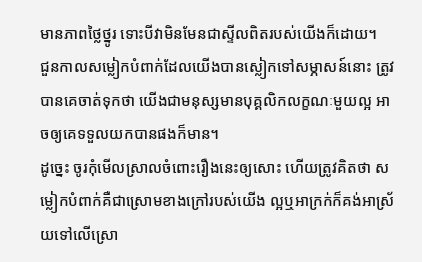មានភាពថ្លៃថ្នូរ ទោះបីវាមិនមែនជាស្ទីលពិតរបស់យើងក៏ដោយ។
ជួនកាលសម្លៀកបំពាក់ដែលយើងបានស្លៀកទៅសម្ភាសន៍នោះ ត្រូវបានគេចាត់ទុកថា យើងជាមនុស្សមានបុគ្គលិកលក្ខណៈមួយល្អ អាចឲ្យគេទទួលយកបានផងក៏មាន។
ដូច្នេះ ចូរកុំមើលស្រាលចំពោះរឿងនេះឲ្យសោះ ហើយត្រូវគិតថា សម្លៀកបំពាក់គឺជាស្រោមខាងក្រៅរបស់យើង ល្អឬអាក្រក់ក៏គង់អាស្រ័យទៅលើស្រោ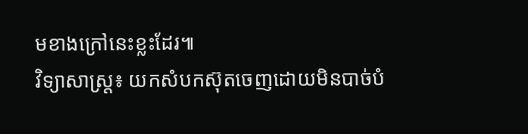មខាងក្រៅនេះខ្លះដែរ៕
វិទ្យាសាស្ត្រ៖ យកសំបកស៊ុតចេញដោយមិនបាច់បំ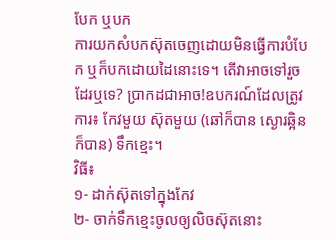បែក ឬបក
ការយកសំបកស៊ុតចេញដោយមិនធ្វើការបំបែក ឬក៏បកដោយដៃនោះទេ។ តើវាអាចទៅរួចដែរឬទេ? ប្រាកដជាអាច!ឧបករណ៍ដែលត្រូវការ៖ កែវមួយ ស៊ុតមួយ (ឆៅក៏បាន ស្ងោរឆ្អិនក៏បាន) ទឹកខ្មេះ។
វិធី៖
១- ដាក់ស៊ុតទៅក្នុងកែវ
២- ចាក់ទឹកខ្មេះចូលឲ្យលិចស៊ុតនោះ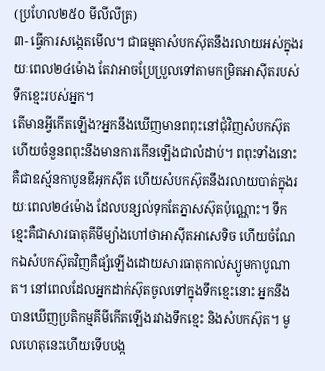(ប្រហែល២៥០ មីលីលីត្រ)
៣- ធ្វើការសង្កេតមើល។ ជាធម្មតាសំបកស៊ុតនឹងរលាយអស់ក្នុងរយៈពេល២៤ម៉ោង តែវាអាចប្រែប្រួលទៅតាមកម្រិតអាស៊ីតរបស់ទឹកខ្មេះរបស់អ្នក។
តើមានអ្វីកើតឡើង?អ្នកនឹងឃើញមានពពុះនៅជុំវិញសំបកស៊ុត ហើយចំនួនពពុះនឹងមានការកើនឡើងជាលំដាប់។ ពពុះទាំងនោះគឺជាឧស្ម័នកាបូនឌីអុកស៊ីត ហើយសំបកស៊ុតនឹងរលាយបាត់ក្នុងរយៈពេល២៤ម៉ោង ដែលបន្សល់ទុកតែភ្នាសស៊ុតប៉ុណ្ណោះ។ ទឹកខ្មេះគឺជាសារធាតុគីមីម្យ៉ាងហៅថាអាស៊ីតអាសេទិច ហើយចំណែកឯសំបកស៊ុតវិញគឺផ្សំឡើងដោយសារធាតុកាល់ស្យូមកាបូណាត។ នៅពេលដែលអ្នកដាក់ស៊ុតចូលទៅក្នុងទឹកខ្មេះនោះ អ្នកនឹងបានឃើញប្រតិកម្មគីមីកើតឡើងរវាងទឹកខ្មេះ និងសំបកស៊ុត។ មូលហេតុនេះហើយទើបបង្ក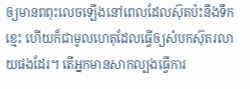ឲ្យមានពពុះលេចឡើងនៅពេលដែលស៊ុតប៉ះនឹងទឹកខ្មេះ ហើយក៏ជាមូលហេតុដែលធ្វើឲ្យសំបកស៊ុតរលាយផងដែរ។ តើអ្នកមានសាកល្បងធ្វើការ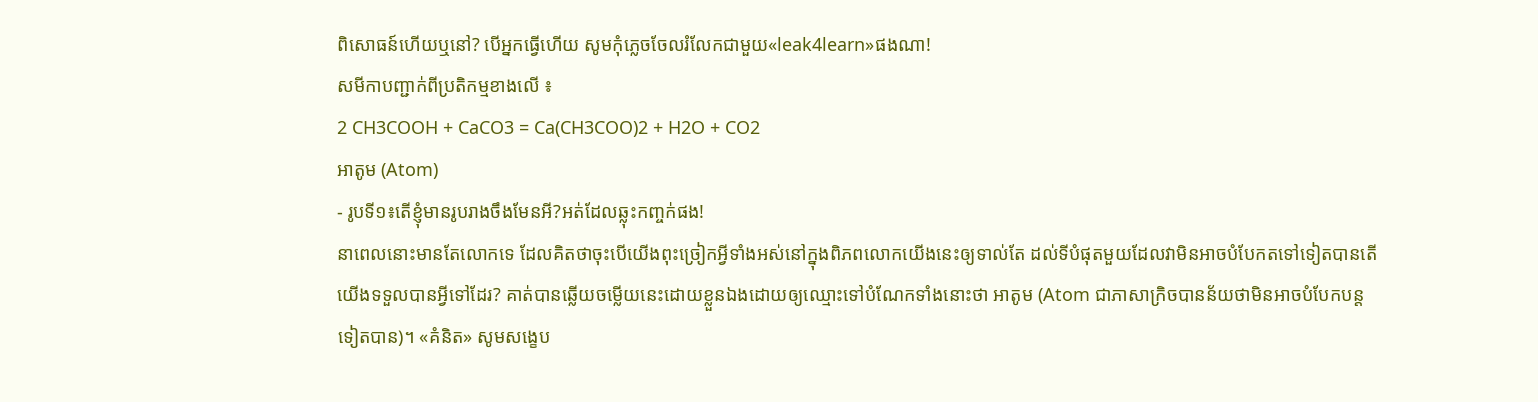ពិសោធន៍ហើយឬនៅ? បើអ្នកធ្វើហើយ សូមកុំភ្លេចចែលរំលែកជាមួយ«leak4learn»ផងណា!
សមីកាបញ្ជាក់ពីប្រតិកម្មខាងលើ ៖
2 CH3COOH + CaCO3 = Ca(CH3COO)2 + H2O + CO2
អាតូម (Atom)
- រូបទី១៖តើខ្ញុំមានរូបរាងចឹងមែនអី?អត់ដែលឆ្លុះកញ្ចក់ផង!
នាពេលនោះមានតែលោកទេ ដែលគិតថាចុះបើយើងពុះច្រៀកអ្វីទាំងអស់នៅក្នុងពិភពលោកយើងនេះឲ្យទាល់តែ ដល់ទីបំផុតមួយដែលវាមិនអាចបំបែកតទៅទៀតបានតើយើងទទួលបានអ្វីទៅដែរ? គាត់បានឆ្លើយចម្លើយនេះដោយខ្លួនឯងដោយឲ្យឈ្មោះទៅបំណែកទាំងនោះថា អាតូម (Atom ជាភាសាក្រិចបានន័យថាមិនអាចបំបែកបន្តទៀតបាន)។ «គំនិត» សូមសង្ខេប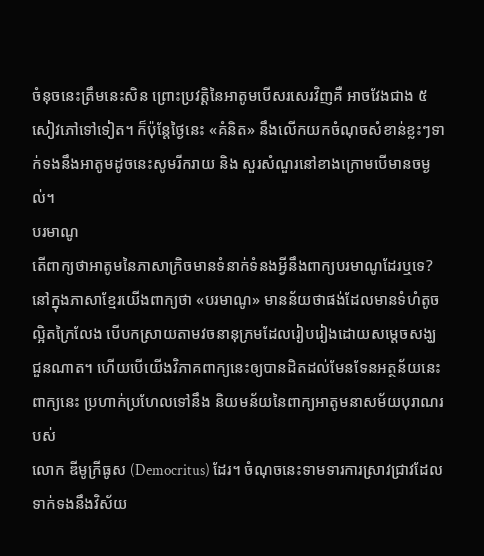ចំនុចនេះត្រឹមនេះសិន ព្រោះប្រវត្តិនៃអាតូមបើសរសេរវិញគឺ អាចវែងជាង ៥សៀវភៅទៅទៀត។ ក៏ប៉ុន្តែថ្ងៃនេះ «គំនិត» នឹងលើកយកចំណុចសំខាន់ខ្លះៗទាក់ទងនឹងអាតូមដូចនេះសូមរីករាយ និង សួរសំណួរនៅខាងក្រោមបើមានចម្ងល់។
បរមាណូ
តើពាក្យថាអាតូមនៃភាសាក្រិចមានទំនាក់ទំនងអ្វីនឹងពាក្យបរមាណូដែរឬទេ?នៅក្នុងភាសាខ្មែរយើងពាក្យថា «បរមាណូ» មានន័យថាផង់ដែលមានទំហំតូចល្អិតក្រៃលែង បើបកស្រាយតាមវចនានុក្រមដែលរៀបរៀងដោយសម្តេចសង្ឃជួនណាត។ ហើយបើយើងវិភាគពាក្យនេះឲ្យបានដិតដល់មែនទែនអត្ថន័យនេះពាក្យនេះ ប្រហាក់ប្រហែលទៅនឹង និយមន័យនៃពាក្យអាតូមនាសម័យបុរាណរបស់
លោក ឌីមូក្រីធូស (Democritus) ដែរ។ ចំណុចនេះទាមទារការស្រាវជ្រាវដែលទាក់ទងនឹងវិស័យ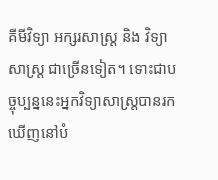គីមីវិទ្យា អក្សរសាស្រ្ត និង វិទ្យាសាស្រ្ត ជាច្រើនទៀត។ ទោះជាបច្ចុប្បន្ននេះអ្នកវិទ្យាសាស្រ្តបានរកឃើញនៅបំ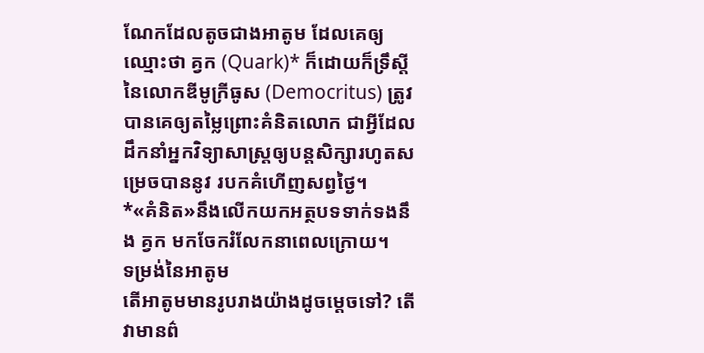ណែកដែលតូចជាងអាតូម ដែលគេឲ្យឈ្មោះថា គ្វក (Quark)* ក៏ដោយក៏ទ្រឹស្តីនៃលោកឌីមូក្រីធូស (Democritus) ត្រូវបានគេឲ្យតម្លៃព្រោះគំនិតលោក ជាអ្វីដែលដឹកនាំអ្នកវិទ្យាសាស្រ្តឲ្យបន្តសិក្សារហូតសម្រេចបាននូវ របកគំហើញសព្វថ្ងៃ។
*«គំនិត»នឹងលើកយកអត្ថបទទាក់ទងនឹង គ្វក មកចែករំលែកនាពេលក្រោយ។
ទម្រង់នៃអាតូម
តើអាតូមមានរូបរាងយ៉ាងដូចម្តេចទៅ? តើវាមានព៌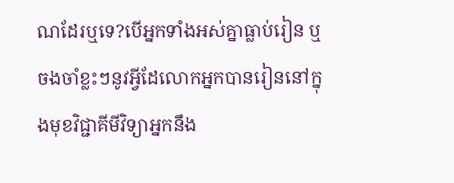ណដែរឬទេ?បើអ្នកទាំងអស់គ្នាធ្លាប់រៀន ឬ ចងចាំខ្លះៗនូវអ្វីដែលោកអ្នកបានរៀននៅក្នុងមុខវិជ្ជាគីមីវិទ្យាអ្នកនឹង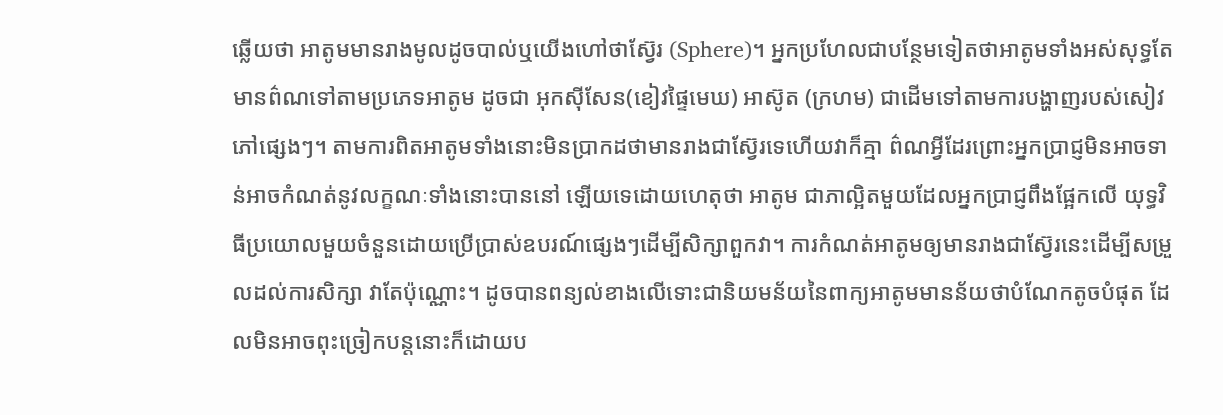ឆ្លើយថា អាតូមមានរាងមូលដូចបាល់ឬយើងហៅថាស្វ៊ែរ (Sphere)។ អ្នកប្រហែលជាបន្ថែមទៀតថាអាតូមទាំងអស់សុទ្ធតែមានព៌ណទៅតាមប្រភេទអាតូម ដូចជា អុកស៊ីសែន(ខៀវផ្ទៃមេឃ) អាស៊ូត (ក្រហម) ជាដើមទៅតាមការបង្ហាញរបស់សៀវភៅផ្សេងៗ។ តាមការពិតអាតូមទាំងនោះមិនប្រាកដថាមានរាងជាស៊្វែរទេហើយវាក៏គ្មា ព៌ណអ្វីដែរព្រោះអ្នកប្រាជ្ញមិនអាចទាន់អាចកំណត់នូវលក្ខណៈទាំងនោះបាននៅ ឡើយទេដោយហេតុថា អាតូម ជាភាល្អិតមួយដែលអ្នកប្រាជ្ញពឹងផ្អែកលើ យុទ្ធវិធីប្រយោលមួយចំនួនដោយប្រើប្រាស់ឧបរណ៍ផ្សេងៗដើម្បីសិក្សាពួកវា។ ការកំណត់អាតូមឲ្យមានរាងជាស្វ៊ែរនេះដើម្បីសម្រួលដល់ការសិក្សា វាតែប៉ុណ្ណោះ។ ដូចបានពន្យល់ខាងលើទោះជានិយមន័យនៃពាក្យអាតូមមានន័យថាបំណែកតូចបំផុត ដែលមិនអាចពុះច្រៀកបន្តនោះក៏ដោយប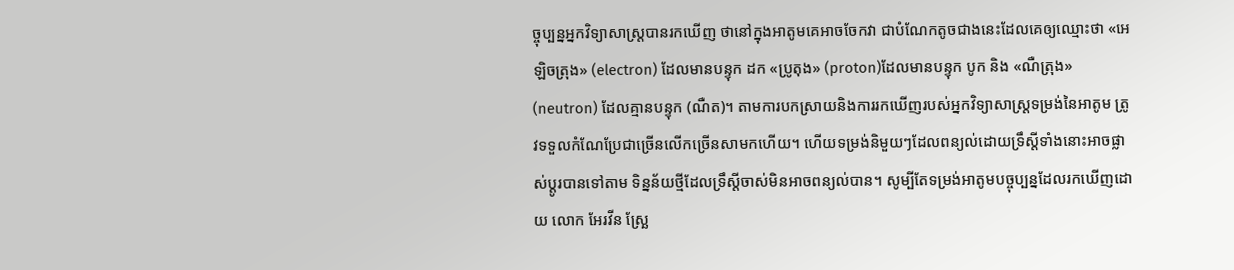ច្ចុប្បន្នអ្នកវិទ្យាសាស្រ្តបានរកឃើញ ថានៅក្នុងអាតូមគេអាចចែកវា ជាបំណែកតូចជាងនេះដែលគេឲ្យឈ្មោះថា «អេឡិចត្រុង» (electron) ដែលមានបន្ទុក ដក «ប្រូតុង» (proton)ដែលមានបន្ទុក បូក និង «ណឺត្រុង» (neutron) ដែលគ្មានបន្ទុក (ណឺត)។ តាមការបកស្រាយនិងការរកឃើញរបស់អ្នកវិទ្យាសាស្រ្តទម្រង់នៃអាតូម ត្រូវទទួលកំណែប្រែជាច្រើនលើកច្រើនសាមកហើយ។ ហើយទម្រង់និមួយៗដែលពន្យល់ដោយទ្រឹស្តីទាំងនោះអាចផ្លាស់ប្តូរបានទៅតាម ទិន្នន័យថ្មីដែលទ្រឹស្តីចាស់មិនអាចពន្យល់បាន។ សូម្បីតែទម្រង់អាតូមបច្ចុប្បន្នដែលរកឃើញដោយ លោក អែរវីន ស្ឆ្រែ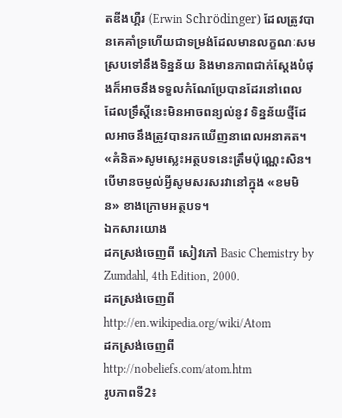តឌីងហ្គឺរ (Erwin Schrödinger) ដែលត្រូវបានគេគាំទ្រហើយជាទម្រង់ដែលមានលក្ខណៈសមស្របទៅនឹងទិន្នន័យ និងមានភាពជាក់ស្តែងបំផុងក៏អាចនឹងទទួលកំណែប្រែបានដែរនៅពេល ដែលទ្រឹស្តីនេះមិនអាចពន្យល់នូវ ទិន្នន័យថ្មីដែលអាចនឹងត្រូវបានរកឃើញនាពេលអនាគត។
«គំនិត»សូមស្លេះអត្ថបទនេះត្រឹមប៉ុណ្ណេះសិន។បើមានចម្ងល់អ្វីសូមសរសរវានៅក្នុង «ខមមិន» ខាងក្រោមអត្ថបទ។
ឯកសារយោង
ដកស្រង់ចេញពី សៀវភៅ Basic Chemistry by Zumdahl, 4th Edition, 2000.
ដកស្រង់ចេញពី http://en.wikipedia.org/wiki/Atom
ដកស្រង់ចេញពីhttp://nobeliefs.com/atom.htm
រូបភាពទី2៖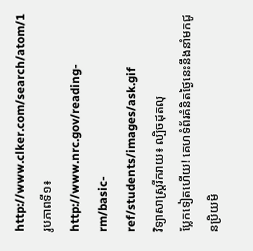http://www.clker.com/search/atom/1
រូបភាពទី១៖ http://www.nrc.gov/reading-rm/basic-ref/students/images/ask.gif
វិទ្យាសាស្ត្ររីករាយ៖ ល្បិចដុតលុ
ប្លែកទៀតហើយ! គេហទំព័រគំនិតថ្ងៃនេះនឹងនាំមកជូនប្រិយមិ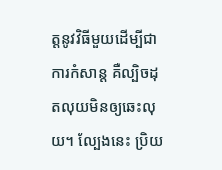ត្តនូវវិធីមួយដើម្បីជាការកំសាន្ត គឺល្បិចដុតលុយមិនឲ្យឆេះលុយ។ ល្បែងនេះ ប្រិយ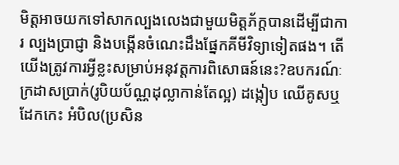មិត្តអាចយកទៅសាកល្បងលេងជាមួយមិត្តភ័ក្តបានដើម្បីជាការ ល្បងប្រាជ្ញា និងបង្កើនចំណេះដឹងផ្នែកគីមីវិទ្យាទៀតផង។ តើយើងត្រូវការអ្វីខ្លះសម្រាប់អនុវត្តការពិសោធន៍នេះ?ឧបករណ៍ៈ ក្រដាសប្រាក់(រូបិយប័ណ្ណដុល្លាកាន់តែល្អ) ដង្កៀប ឈើគូសឬដែកកេះ អំបិល(ប្រសិន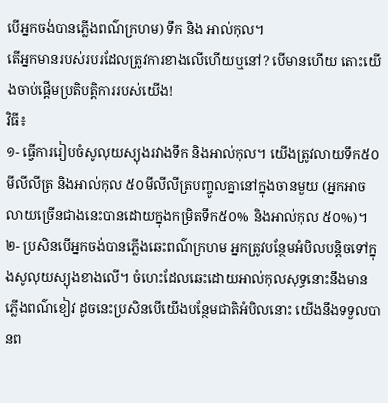បើអ្នកចង់បានភ្លើងពណ៌ក្រហម) ទឹក និង អាល់កុល។
តើអ្នកមានរបស់របរដែលត្រូវការខាងលើហើយឬនៅ? បើមានហើយ តោះយើងចាប់ផ្តើមប្រតិបត្តិការរបស់យើង!
វិធី៖
១- ធ្វើការរៀបចំសូលុយស្យុងរវាងទឹក និងអាល់កុល។ យើងត្រូវលាយទឹក៥០មីលីលីត្រ និងអាល់កុល ៥០មីលីលីត្របញ្ចូលគ្នានៅក្នុងចានមួយ (អ្នកអាចលាយច្រើនជាងនេះបានដោយក្នុងកម្រិតទឹក៥០% និងអាល់កុល ៥០%)។
២- ប្រសិនបើអ្នកចង់បានភ្លើងឆេះពណ៌ក្រហម អ្នកត្រូវបន្ថែមអំបិលបន្តិចទៅក្នុងសូលុយស្យុងខាងលើ។ ចំហេះដែលឆេះដោយអាល់កុលសុទ្ធនោះនឹងមានភ្លើងពណ៌ខៀវ ដូចនេះប្រសិនបើយើងបន្ថែមជាតិអំបិលនោះ យើងនឹងទទួលបានព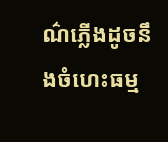ណ៌ភ្លើងដូចនឹងចំហេះធម្ម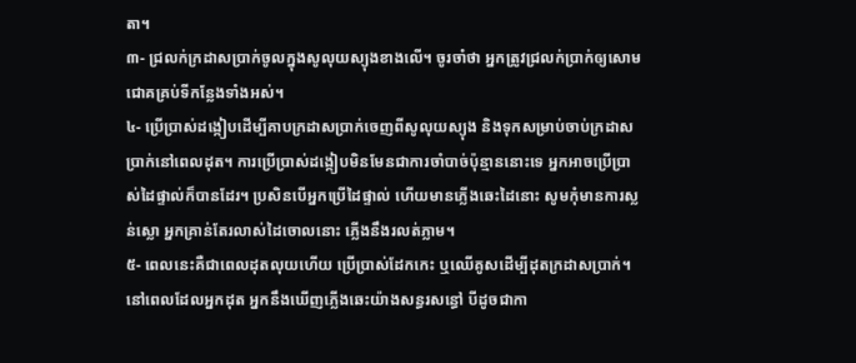តា។
៣- ជ្រលក់ក្រដាសប្រាក់ចូលក្នុងសូលុយស្យុងខាងលើ។ ចូរចាំថា អ្នកត្រូវជ្រលក់ប្រាក់ឲ្យសោមជោគគ្រប់ទីកន្លែងទាំងអស់។
៤- ប្រើប្រាស់ដង្កៀបដើម្បីគាបក្រដាសប្រាក់ចេញពីសូលុយស្យុង និងទុកសម្រាប់ចាប់ក្រដាសប្រាក់នៅពេលដុត។ ការប្រើប្រាស់ដង្កៀបមិនមែនជាការចាំបាច់ប៉ុន្មាននោះទេ អ្នកអាចប្រើប្រាស់ដៃផ្ទាល់ក៏បានដែរ។ ប្រសិនបើអ្នកប្រើដៃផ្ទាល់ ហើយមានភ្លើងឆេះដៃនោះ សូមកុំមានការស្លន់ស្លោ អ្នកគ្រាន់តែរលាស់ដៃចោលនោះ ភ្លើងនឹងរលត់ភ្លាម។
៥- ពេលនេះគឺជាពេលដុតលុយហើយ ប្រើប្រាស់ដែកកេះ ឬឈើគូសដើម្បីដុតក្រដាសប្រាក់។ នៅពេលដែលអ្នកដុត អ្នកនឹងឃើញភ្លើងឆេះយ៉ាងសន្ធរសន្ធៅ បីដូចជាកា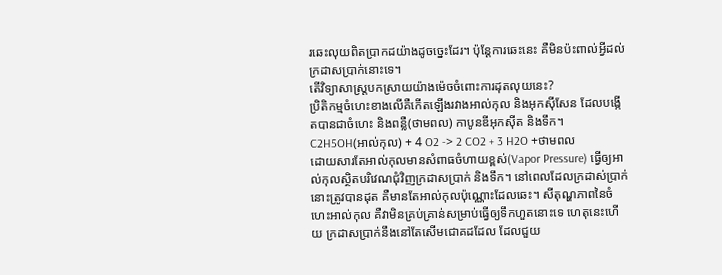រឆេះលុយពិតប្រាកដយ៉ាងដូចច្នេះដែរ។ ប៉ុន្តែការឆេះនេះ គឺមិនប៉ះពាល់អ្វីដល់ក្រដាសប្រាក់នោះទេ។
តើវិទ្យាសាស្ត្របកស្រាយយ៉ាងម៉េចចំពោះការដុតលុយនេះ?
ប្រិតិកម្មចំហេះខាងលើគឺកើតឡើងរវាងអាល់កុល និងអុកស៊ីសែន ដែលបង្កើតបានជាចំហេះ និងពន្លឺ(ថាមពល) កាបូនឌីអុកស៊ីត និងទឹក។
C2H5OH(អាល់កុល) + 4 O2 -> 2 CO2 + 3 H2O +ថាមពល
ដោយសារតែអាល់កុលមានសំពាធចំហាយខ្ពស់(Vapor Pressure) ធ្វើឲ្យអាល់កុលស្ថិតបរិវេណជុំវិញក្រដាសប្រាក់ និងទឹក។ នៅពេលដែលក្រដាស់ប្រាក់នោះត្រូវបានដុត គឺមានតែអាល់កុលប៉ុណ្ណោះដែលឆេះ។ សីតុណ្ហភាពនៃចំហេះអាល់កុល គឺវាមិនគ្រប់គ្រាន់សម្រាប់ធ្វើឲ្យទឹកហួតនោះទេ ហេតុនេះហើយ ក្រដាសប្រាក់នឹងនៅតែសើមជោគដដែល ដែលជួយ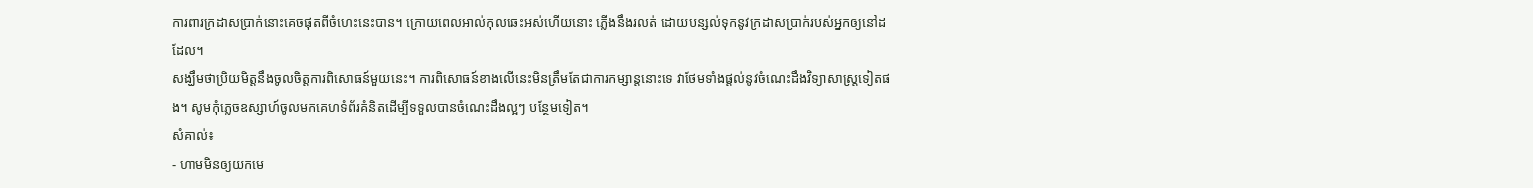ការពារក្រដាសប្រាក់នោះគេចផុតពីចំហេះនេះបាន។ ក្រោយពេលអាល់កុលឆេះអស់ហើយនោះ ភ្លើងនឹងរលត់ ដោយបន្សល់ទុកនូវក្រដាសប្រាក់របស់អ្នកឲ្យនៅដដែល។
សង្ឃឹមថាប្រិយមិត្តនឹងចូលចិត្តការពិសោធន៍មួយនេះ។ ការពិសោធន៍ខាងលើនេះមិនត្រឹមតែជាការកម្សាន្តនោះទេ វាថែមទាំងផ្តល់នូវចំណេះដឹងវិទ្យាសាស្ត្រទៀតផង។ សូមកុំភ្លេចឧស្សាហ៍ចូលមកគេហទំព័រគំនិតដើម្បីទទួលបានចំណេះដឹងល្អៗ បន្ថែមទៀត។
សំគាល់៖
- ហាមមិនឲ្យយកមេ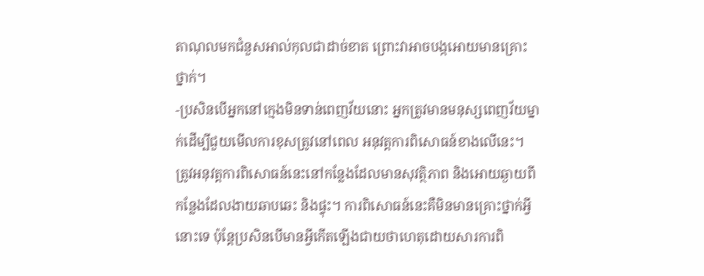តាណុលមកជំនួសអាល់កុលជាដាច់ខាត ព្រោះវាអាចបង្កអោយមានគ្រោះថ្នាក់។
-ប្រសិនបើអ្នកនៅក្មេងមិនទាន់ពេញវ័យនោះ អ្នកត្រូវមានមនុស្សពេញវ័យម្នាក់ដើម្បីជួយមើលការខុសត្រូវនៅពេល អនុវត្តការពិសោធន៍ខាងលើនេះ។ ត្រូវអនុវត្តការពិសោធន៍នេះនៅកន្លែងដែលមានសុវត្ថិភាព និងអោយឆ្ងាយពីកន្លែងដែលងាយឆាបឆេះ និងផ្ទុះ។ ការពិសោធន៍នេះគឺមិនមានគ្រោះថ្នាក់អ្វីនោះទេ ប៉ុន្តែប្រសិនបើមានអ្វីកើតឡើងជាយថាហេតុដោយសារការពិ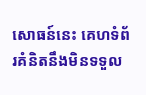សោធន៍នេះ គេហទំព័រគំនិតនឹងមិនទទួល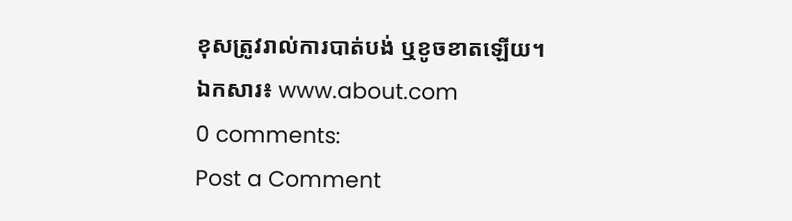ខុសត្រូវរាល់ការបាត់បង់ ឬខូចខាតឡើយ។
ឯកសារ៖ www.about.com
0 comments:
Post a Comment